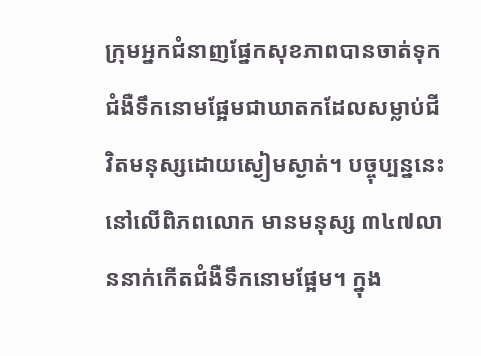ក្រុមអ្នកជំនាញផ្នែកសុខភាពបានចាត់ទុកជំងឺទឹកនោមផ្អែមជាឃាតកដែលសម្លាប់ជីវិតមនុស្សដោយស្ងៀមស្ងាត់។ បច្ចុប្បន្ននេះ នៅលើពិភពលោក មានមនុស្ស ៣៤៧លាននាក់កើតជំងឺទឹកនោមផ្អែម។ ក្នុង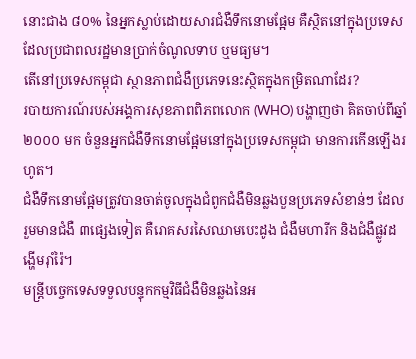នោះជាង ៨០% នៃអ្នកស្លាប់ដោយសារជំងឺទឹកនោមផ្អែម គឺស្ថិតនៅក្នុងប្រទេសដែលប្រជាពលរដ្ឋមានប្រាក់ចំណូលទាប ឬមធ្យម។
តើនៅប្រទេសកម្ពុជា ស្ថានភាពជំងឺប្រភេទនេះស្ថិតក្នុងកម្រិតណាដែរ?
របាយការណ៍របស់អង្គការសុខភាពពិភពលោក (WHO) បង្ហាញថា គិតចាប់ពីឆ្នាំ២០០០ មក ចំនួនអ្នកជំងឺទឹកនោមផ្អែមនៅក្នុងប្រទេសកម្ពុជា មានការកើនឡើងរហូត។
ជំងឺទឹកនោមផ្អែមត្រូវបានចាត់ចូលក្នុងជំពូកជំងឺមិនឆ្លងបួនប្រភេទសំខាន់ៗ ដែលរួមមានជំងឺ ៣ផ្សេងទៀត គឺរោគសរសៃឈាមបេះដូង ជំងឺមហារីក និងជំងឺផ្លូវដង្ហើមរ៉ាំរ៉ៃ។
មន្ត្រីបច្ចេកទេសទទួលបន្ទុកកម្មវិធីជំងឺមិនឆ្លងនៃអ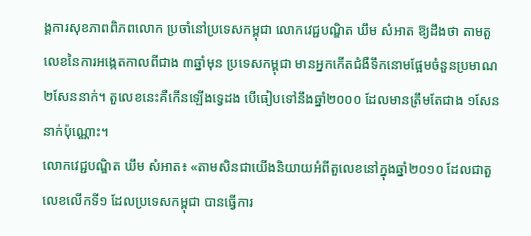ង្គការសុខភាពពិភពលោក ប្រចាំនៅប្រទេសកម្ពុជា លោកវេជ្ជបណ្ឌិត ឃឹម សំអាត ឱ្យដឹងថា តាមតួលេខនៃការអង្កេតកាលពីជាង ៣ឆ្នាំមុន ប្រទេសកម្ពុជា មានអ្នកកើតជំងឺទឹកនោមផ្អែមចំនួនប្រមាណ ២សែននាក់។ តួលេខនេះគឺកើនឡើងទ្វេដង បើធៀបទៅនឹងឆ្នាំ២០០០ ដែលមានត្រឹមតែជាង ១សែននាក់ប៉ុណ្ណោះ។
លោកវេជ្ជបណ្ឌិត ឃឹម សំអាត៖ «តាមសិនជាយើងនិយាយអំពីតួលេខនៅក្នុងឆ្នាំ២០១០ ដែលជាតួលេខលើកទី១ ដែលប្រទេសកម្ពុជា បានធ្វើការ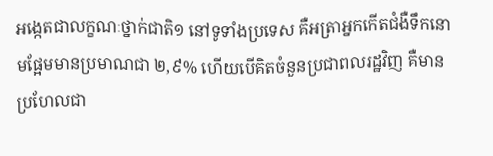អង្កេតជាលក្ខណៈថ្នាក់ជាតិ១ នៅទូទាំងប្រទេស គឺអត្រាអ្នកកើតជំងឺទឹកនោមផ្អែមមានប្រមាណជា ២,៩% ហើយបើគិតចំនួនប្រជាពលរដ្ឋវិញ គឺមានប្រហែលជា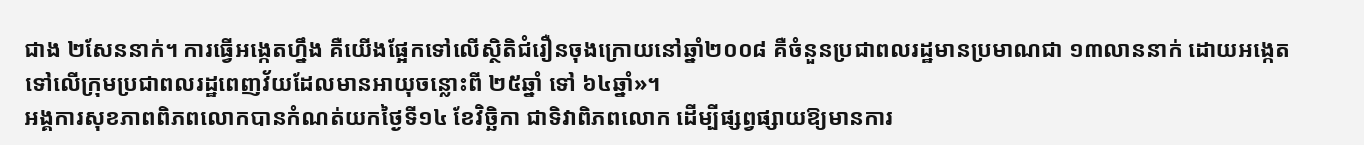ជាង ២សែននាក់។ ការធ្វើអង្កេតហ្នឹង គឺយើងផ្អែកទៅលើស្ថិតិជំរឿនចុងក្រោយនៅឆ្នាំ២០០៨ គឺចំនួនប្រជាពលរដ្ឋមានប្រមាណជា ១៣លាននាក់ ដោយអង្កេតទៅលើក្រុមប្រជាពលរដ្ឋពេញវ័យដែលមានអាយុចន្លោះពី ២៥ឆ្នាំ ទៅ ៦៤ឆ្នាំ»។
អង្គការសុខភាពពិភពលោកបានកំណត់យកថ្ងៃទី១៤ ខែវិច្ឆិកា ជាទិវាពិភពលោក ដើម្បីផ្សព្វផ្សាយឱ្យមានការ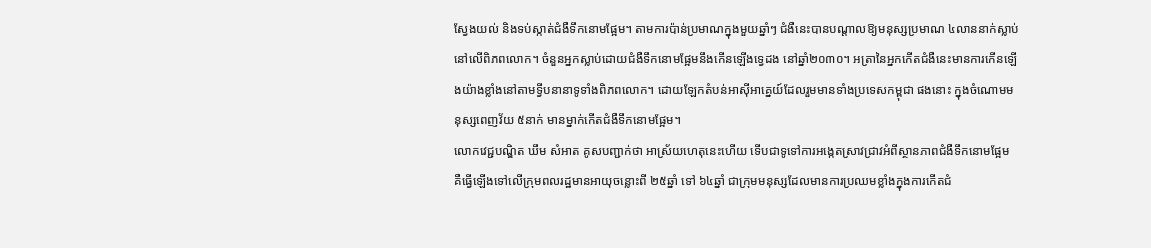ស្វែងយល់ និងទប់ស្កាត់ជំងឺទឹកនោមផ្អែម។ តាមការប៉ាន់ប្រមាណក្នុងមួយឆ្នាំៗ ជំងឺនេះបានបណ្ដាលឱ្យមនុស្សប្រមាណ ៤លាននាក់ស្លាប់នៅលើពិភពលោក។ ចំនួនអ្នកស្លាប់ដោយជំងឺទឹកនោមផ្អែមនឹងកើនឡើងទ្វេដង នៅឆ្នាំ២០៣០។ អត្រានៃអ្នកកើតជំងឺនេះមានការកើនឡើងយ៉ាងខ្លាំងនៅតាមទ្វីបនានាទូទាំងពិភពលោក។ ដោយឡែកតំបន់អាស៊ីអាគ្នេយ៍ដែលរួមមានទាំងប្រទេសកម្ពុជា ផងនោះ ក្នុងចំណោមមនុស្សពេញវ័យ ៥នាក់ មានម្នាក់កើតជំងឺទឹកនោមផ្អែម។
លោកវេជ្ជបណ្ឌិត ឃឹម សំអាត គូសបញ្ជាក់ថា អាស្រ័យហេតុនេះហើយ ទើបជាទូទៅការអង្កេតស្រាវជ្រាវអំពីស្ថានភាពជំងឺទឹកនោមផ្អែម គឺធ្វើឡើងទៅលើក្រុមពលរដ្ឋមានអាយុចន្លោះពី ២៥ឆ្នាំ ទៅ ៦៤ឆ្នាំ ជាក្រុមមនុស្សដែលមានការប្រឈមខ្លាំងក្នុងការកើតជំ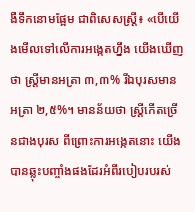ងឺទឹកនោមផ្អែម ជាពិសេសស្ត្រី៖ «បើយើងមើលទៅលើការអង្កេតហ្នឹង យើងឃើញថា ស្ត្រីមានអត្រា ៣,៣% រីឯបុរសមានអត្រា ២,៥%។ មានន័យថា ស្ត្រីកើតច្រើនជាងបុរស ពីព្រោះការអង្កេតនោះ យើងបានឆ្លុះបញ្ចាំងផងដែរអំពីរបៀបរបរស់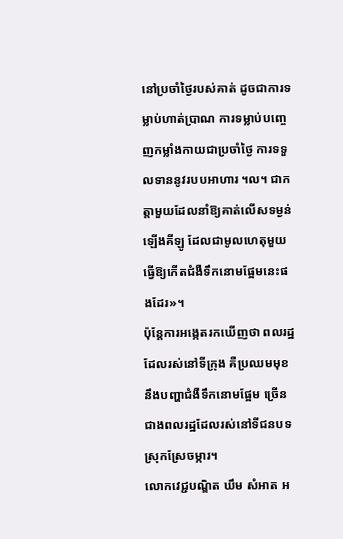នៅប្រចាំថ្ងៃរបស់គាត់ ដូចជាការទម្លាប់ហាត់ប្រាណ ការទម្លាប់បញ្ចេញកម្លាំងកាយជាប្រចាំថ្ងៃ ការទទួលទាននូវរបបអាហារ ។ល។ ជាកត្តាមួយដែលនាំឱ្យគាត់លើសទម្ងន់ ឡើងគីឡូ ដែលជាមូលហេតុមួយធ្វើឱ្យកើតជំងឺទឹកនោមផ្អែមនេះផងដែរ»។
ប៉ុន្តែការអង្កេតរកឃើញថា ពលរដ្ឋដែលរស់នៅទីក្រុង គឺប្រឈមមុខនឹងបញ្ហាជំងឺទឹកនោមផ្អែម ច្រើនជាងពលរដ្ឋដែលរស់នៅទីជនបទស្រុកស្រែចម្ការ។
លោកវេជ្ជបណ្ឌិត ឃឹម សំអាត អ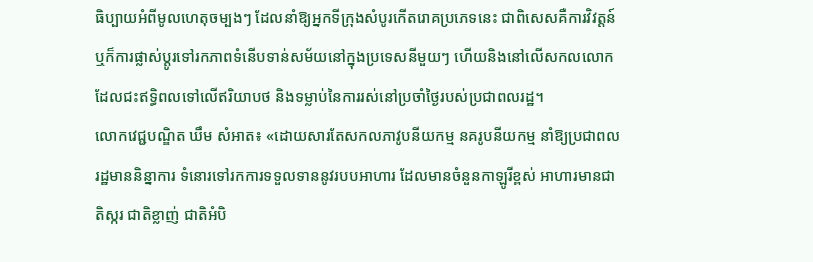ធិប្បាយអំពីមូលហេតុចម្បងៗ ដែលនាំឱ្យអ្នកទីក្រុងសំបូរកើតរោគប្រភេទនេះ ជាពិសេសគឺការវិវត្តន៍ ឬក៏ការផ្លាស់ប្ដូរទៅរកភាពទំនើបទាន់សម័យនៅក្នុងប្រទេសនីមួយៗ ហើយនិងនៅលើសកលលោក ដែលជះឥទ្ធិពលទៅលើឥរិយាបថ និងទម្លាប់នៃការរស់នៅប្រចាំថ្ងៃរបស់ប្រជាពលរដ្ឋ។
លោកវេជ្ជបណ្ឌិត ឃឹម សំអាត៖ «ដោយសារតែសកលភាវូបនីយកម្ម នគរូបនីយកម្ម នាំឱ្យប្រជាពលរដ្ឋមាននិន្នាការ ទំនោរទៅរកការទទួលទាននូវរបបអាហារ ដែលមានចំនួនកាឡូរីខ្ពស់ អាហារមានជាតិស្ករ ជាតិខ្លាញ់ ជាតិអំបិ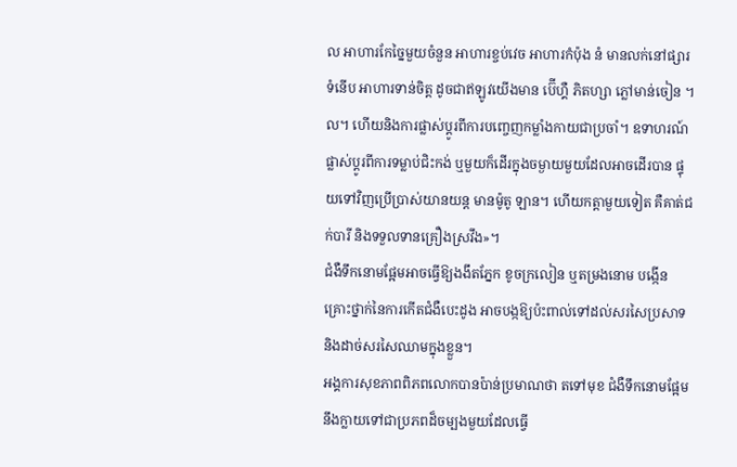ល អាហារកែច្នៃមួយចំនួន អាហារខ្ចប់វេច អាហារកំប៉ុង នំ មានលក់នៅផ្សារទំនើប អាហារទាន់ចិត្ត ដូចជាឥឡូវយើងមាន ប៊ើហ្គឺ ភិតហ្សា ភ្លៅមាន់ចៀន ។ល។ ហើយនិងការផ្លាស់ប្ដូរពីការបញ្ចេញកម្លាំងកាយជាប្រចាំ។ ឧទាហរណ៍ ផ្លាស់ប្ដូរពីការទម្លាប់ជិះកង់ ឬមួយក៏ដើរក្នុងចម្ងាយមួយដែលអាចដើរបាន ផ្ទុយទៅវិញប្រើប្រាស់យានយន្ត មានម៉ូតូ ឡាន។ ហើយកត្តាមួយទៀត គឺគាត់ជក់បារី និងទទួលទានគ្រឿងស្រវឹង»។
ជំងឺទឹកនោមផ្អែមអាចធ្វើឱ្យងងឹតភ្នែក ខូចក្រលៀន ឬតម្រងនោម បង្កើនគ្រោះថ្នាក់នៃការកើតជំងឺបេះដូង អាចបង្កឱ្យប៉ះពាល់ទៅដល់សរសៃប្រសាទ និងដាច់សរសៃឈាមក្នុងខ្លួន។
អង្គការសុខភាពពិភពលោកបានប៉ាន់ប្រមាណថា តទៅមុខ ជំងឺទឹកនោមផ្អែមនឹងក្លាយទៅជាប្រភពដ៏ចម្បងមួយដែលធ្វើ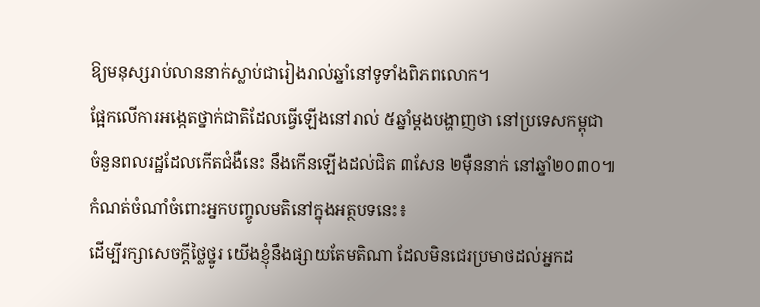ឱ្យមនុស្សរាប់លាននាក់ស្លាប់ជារៀងរាល់ឆ្នាំនៅទូទាំងពិភពលោក។
ផ្អែកលើការអង្កេតថ្នាក់ជាតិដែលធ្វើឡើងនៅរាល់ ៥ឆ្នាំម្ដងបង្ហាញថា នៅប្រទេសកម្ពុជា ចំនួនពលរដ្ឋដែលកើតជំងឺនេះ នឹងកើនឡើងដល់ជិត ៣សែន ២ម៉ឺននាក់ នៅឆ្នាំ២០៣០៕
កំណត់ចំណាំចំពោះអ្នកបញ្ចូលមតិនៅក្នុងអត្ថបទនេះ៖
ដើម្បីរក្សាសេចក្ដីថ្លៃថ្នូរ យើងខ្ញុំនឹងផ្សាយតែមតិណា ដែលមិនជេរប្រមាថដល់អ្នកដ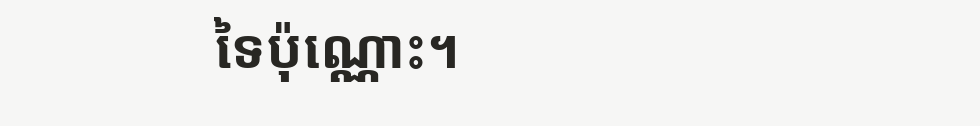ទៃប៉ុណ្ណោះ។